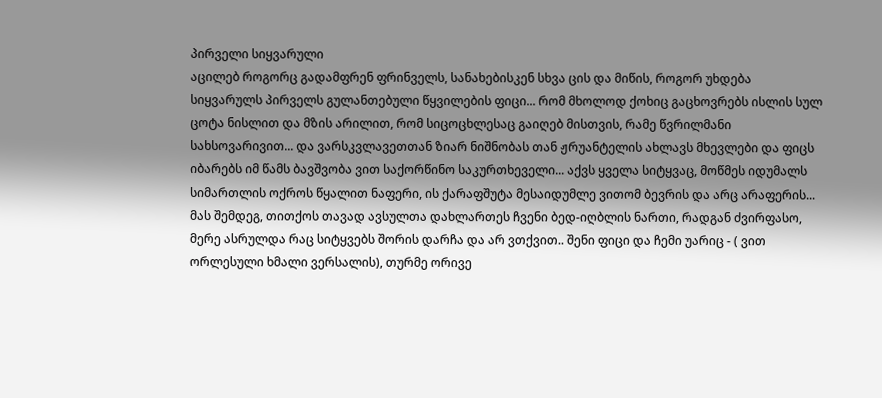პირველი სიყვარული
აცილებ როგორც გადამფრენ ფრინველს, სანახებისკენ სხვა ცის და მიწის, როგორ უხდება სიყვარულს პირველს გულანთებული წყვილების ფიცი... რომ მხოლოდ ქოხიც გაცხოვრებს ისლის სულ ცოტა ნისლით და მზის არილით, რომ სიცოცხლესაც გაიღებ მისთვის, რამე წვრილმანი სახსოვარივით... და ვარსკვლავეთთან ზიარ ნიშნობას თან ჟრუანტელის ახლავს მხევლები და ფიცს იბარებს იმ წამს ბავშვობა ვით საქორწინო საკურთხეველი... აქვს ყველა სიტყვაც, მოწმეს იდუმალს სიმართლის ოქროს წყალით ნაფერი, ის ქარაფშუტა მესაიდუმლე ვითომ ბევრის და არც არაფერის... მას შემდეგ, თითქოს თავად ავსულთა დახლართეს ჩვენი ბედ-იღბლის ნართი, რადგან ძვირფასო, მერე ასრულდა რაც სიტყვებს შორის დარჩა და არ ვთქვით.. შენი ფიცი და ჩემი უარიც - ( ვით ორლესული ხმალი ვერსალის), თურმე ორივე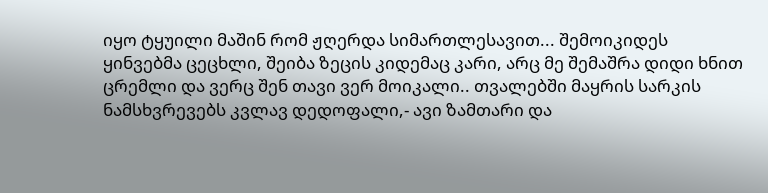იყო ტყუილი მაშინ რომ ჟღერდა სიმართლესავით... შემოიკიდეს ყინვებმა ცეცხლი, შეიბა ზეცის კიდემაც კარი, არც მე შემაშრა დიდი ხნით ცრემლი და ვერც შენ თავი ვერ მოიკალი.. თვალებში მაყრის სარკის ნამსხვრევებს კვლავ დედოფალი,- ავი ზამთარი და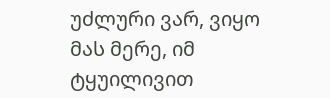უძლური ვარ, ვიყო მას მერე, იმ ტყუილივით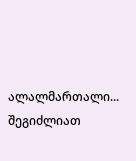ალალმართალი...
შეგიძლიათ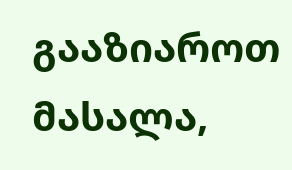გააზიაროთ მასალა,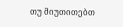თუ მიუთითებთ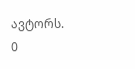ავტორს.
0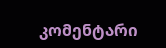კომენტარი